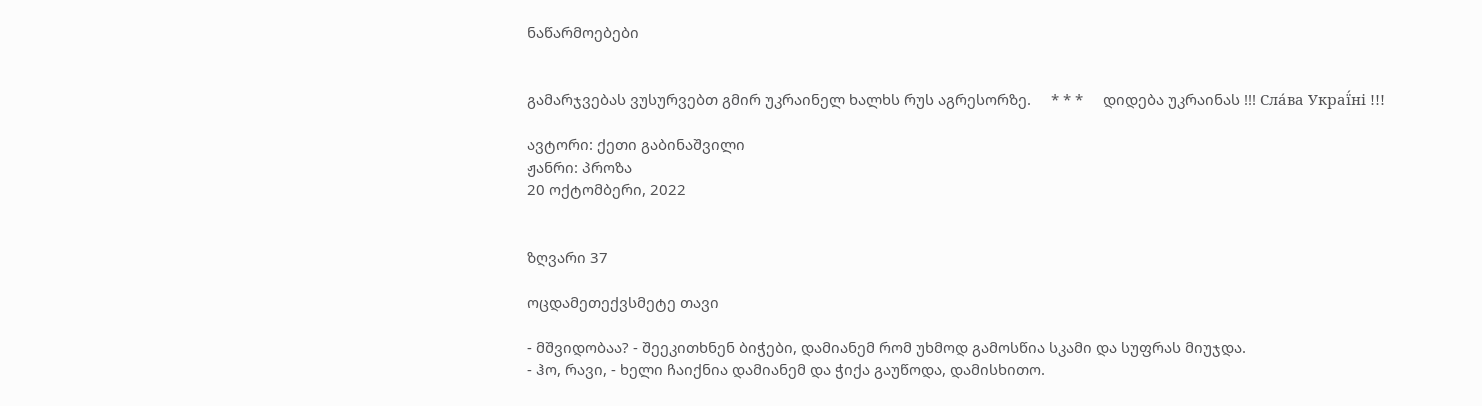ნაწარმოებები


გამარჯვებას ვუსურვებთ გმირ უკრაინელ ხალხს რუს აგრესორზე.     * * *     დიდება უკრაინას !!! Сла́ва Украї́ні !!!

ავტორი: ქეთი გაბინაშვილი
ჟანრი: პროზა
20 ოქტომბერი, 2022


ზღვარი 37

ოცდამეთექვსმეტე თავი

- მშვიდობაა? - შეეკითხნენ ბიჭები, დამიანემ რომ უხმოდ გამოსწია სკამი და სუფრას მიუჯდა.
- ჰო, რავი, - ხელი ჩაიქნია დამიანემ და ჭიქა გაუწოდა, დამისხითო.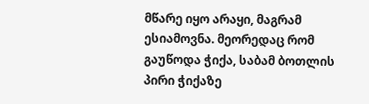მწარე იყო არაყი, მაგრამ ესიამოვნა. მეორედაც რომ გაუწოდა ჭიქა, საბამ ბოთლის პირი ჭიქაზე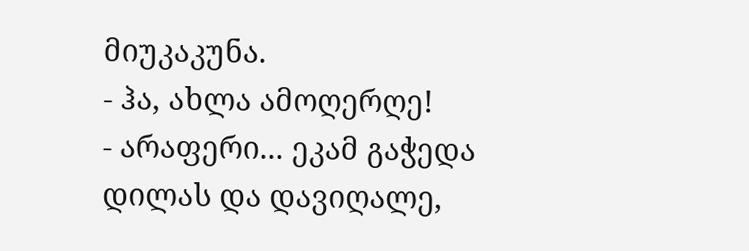მიუკაკუნა.
- ჰა, ახლა ამოღერღე!
- არაფერი... ეკამ გაჭედა დილას და დავიღალე,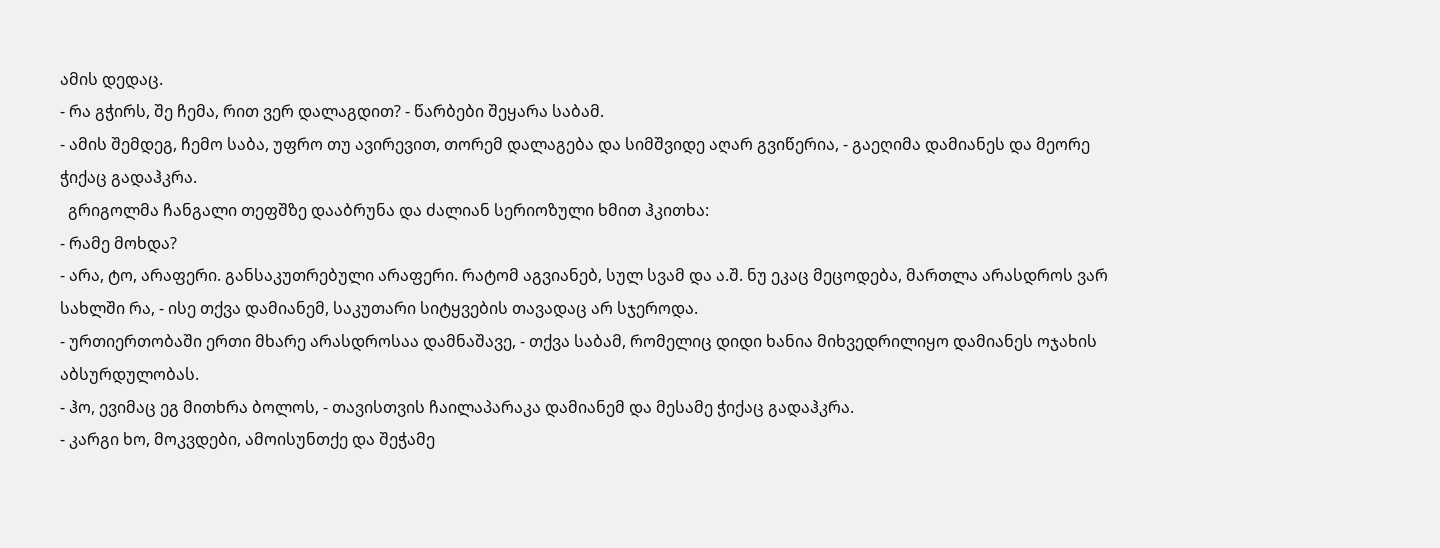ამის დედაც.
- რა გჭირს, შე ჩემა, რით ვერ დალაგდით? - წარბები შეყარა საბამ.
- ამის შემდეგ, ჩემო საბა, უფრო თუ ავირევით, თორემ დალაგება და სიმშვიდე აღარ გვიწერია, - გაეღიმა დამიანეს და მეორე ჭიქაც გადაჰკრა.
  გრიგოლმა ჩანგალი თეფშზე დააბრუნა და ძალიან სერიოზული ხმით ჰკითხა:
- რამე მოხდა?
- არა, ტო, არაფერი. განსაკუთრებული არაფერი. რატომ აგვიანებ, სულ სვამ და ა.შ. ნუ ეკაც მეცოდება, მართლა არასდროს ვარ სახლში რა, - ისე თქვა დამიანემ, საკუთარი სიტყვების თავადაც არ სჯეროდა.
- ურთიერთობაში ერთი მხარე არასდროსაა დამნაშავე, - თქვა საბამ, რომელიც დიდი ხანია მიხვედრილიყო დამიანეს ოჯახის აბსურდულობას.
- ჰო, ევიმაც ეგ მითხრა ბოლოს, - თავისთვის ჩაილაპარაკა დამიანემ და მესამე ჭიქაც გადაჰკრა.
- კარგი ხო, მოკვდები, ამოისუნთქე და შეჭამე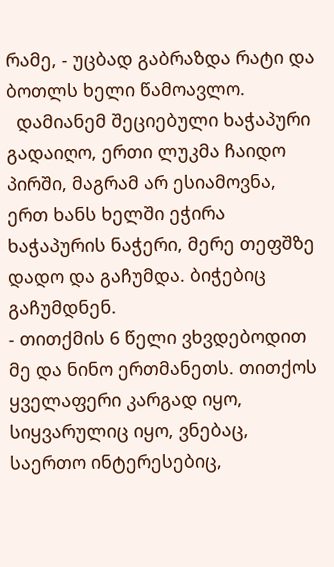რამე, - უცბად გაბრაზდა რატი და ბოთლს ხელი წამოავლო.
  დამიანემ შეციებული ხაჭაპური გადაიღო, ერთი ლუკმა ჩაიდო პირში, მაგრამ არ ესიამოვნა, ერთ ხანს ხელში ეჭირა ხაჭაპურის ნაჭერი, მერე თეფშზე დადო და გაჩუმდა. ბიჭებიც გაჩუმდნენ.
- თითქმის 6 წელი ვხვდებოდით მე და ნინო ერთმანეთს. თითქოს ყველაფერი კარგად იყო, სიყვარულიც იყო, ვნებაც, საერთო ინტერესებიც,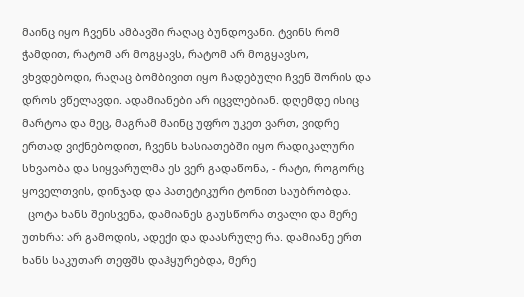მაინც იყო ჩვენს ამბავში რაღაც ბუნდოვანი. ტვინს რომ ჭამდით, რატომ არ მოგყავს, რატომ არ მოგყავსო, ვხვდებოდი, რაღაც ბომბივით იყო ჩადებული ჩვენ შორის და დროს ვწელავდი. ადამიანები არ იცვლებიან. დღემდე ისიც მარტოა და მეც, მაგრამ მაინც უფრო უკეთ ვართ, ვიდრე ერთად ვიქნებოდით, ჩვენს ხასიათებში იყო რადიკალური სხვაობა და სიყვარულმა ეს ვერ გადაწონა, - რატი, როგორც ყოველთვის, დინჯად და პათეტიკური ტონით საუბრობდა.
  ცოტა ხანს შეისვენა, დამიანეს გაუსწორა თვალი და მერე უთხრა: არ გამოდის, ადექი და დაასრულე რა. დამიანე ერთ ხანს საკუთარ თეფშს დაჰყურებდა, მერე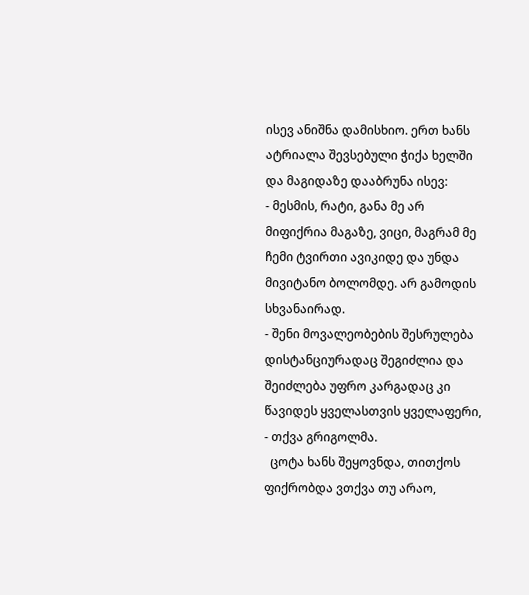ისევ ანიშნა დამისხიო. ერთ ხანს ატრიალა შევსებული ჭიქა ხელში და მაგიდაზე დააბრუნა ისევ:
- მესმის, რატი, განა მე არ მიფიქრია მაგაზე, ვიცი, მაგრამ მე ჩემი ტვირთი ავიკიდე და უნდა მივიტანო ბოლომდე. არ გამოდის სხვანაირად.
- შენი მოვალეობების შესრულება დისტანციურადაც შეგიძლია და შეიძლება უფრო კარგადაც კი წავიდეს ყველასთვის ყველაფერი, - თქვა გრიგოლმა.
  ცოტა ხანს შეყოვნდა, თითქოს ფიქრობდა ვთქვა თუ არაო,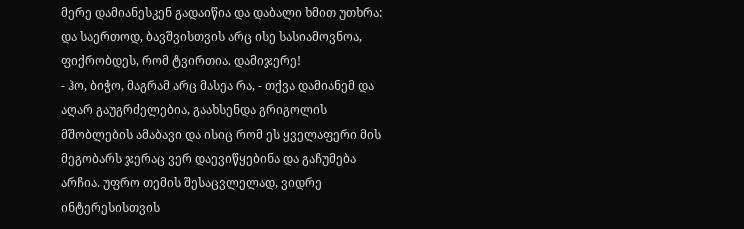მერე დამიანესკენ გადაიწია და დაბალი ხმით უთხრა: და საერთოდ, ბავშვისთვის არც ისე სასიამოვნოა, ფიქრობდეს, რომ ტვირთია. დამიჯერე!
- ჰო, ბიჭო, მაგრამ არც მასეა რა, - თქვა დამიანემ და აღარ გაუგრძელებია, გაახსენდა გრიგოლის მშობლების ამაბავი და ისიც რომ ეს ყველაფერი მის მეგობარს ჯერაც ვერ დაევიწყებინა და გაჩუმება არჩია. უფრო თემის შესაცვლელად, ვიდრე ინტერესისთვის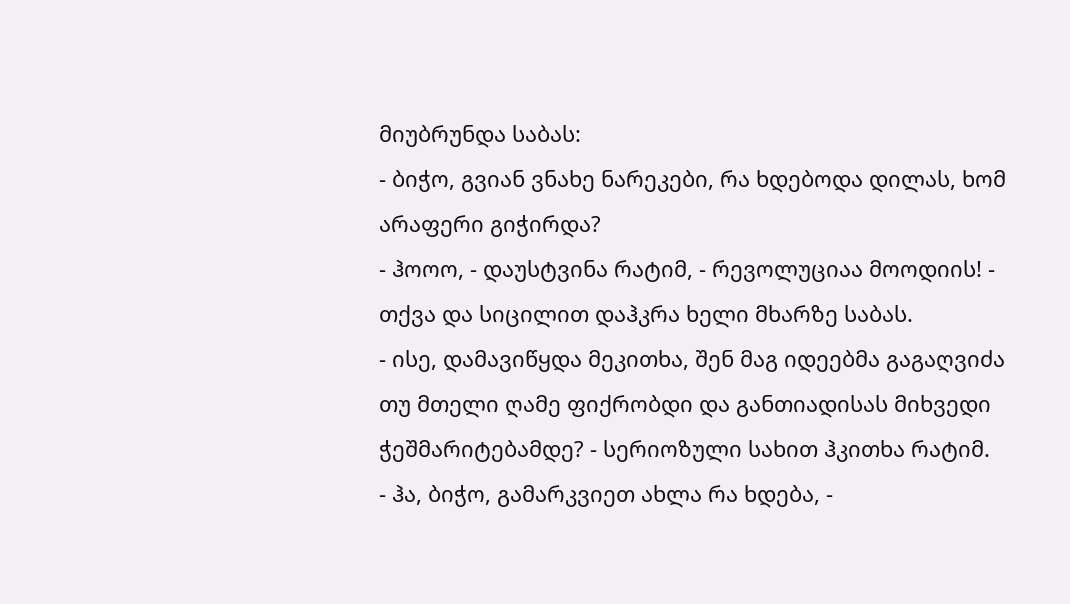მიუბრუნდა საბას:
- ბიჭო, გვიან ვნახე ნარეკები, რა ხდებოდა დილას, ხომ არაფერი გიჭირდა?
- ჰოოო, - დაუსტვინა რატიმ, - რევოლუციაა მოოდიის! - თქვა და სიცილით დაჰკრა ხელი მხარზე საბას.
- ისე, დამავიწყდა მეკითხა, შენ მაგ იდეებმა გაგაღვიძა თუ მთელი ღამე ფიქრობდი და განთიადისას მიხვედი ჭეშმარიტებამდე? - სერიოზული სახით ჰკითხა რატიმ.
- ჰა, ბიჭო, გამარკვიეთ ახლა რა ხდება, -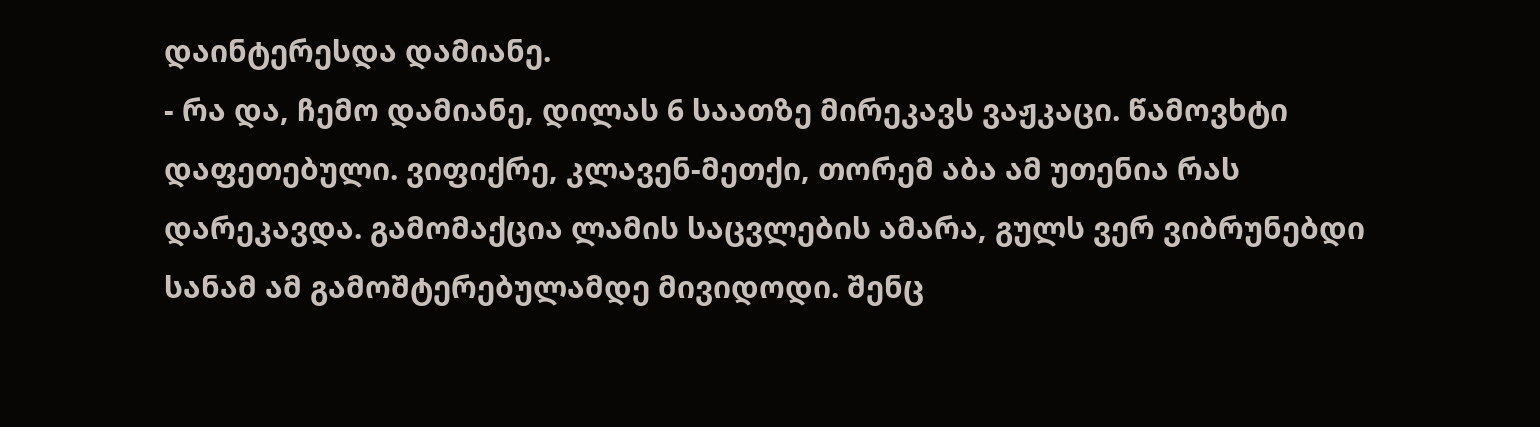დაინტერესდა დამიანე.
- რა და, ჩემო დამიანე, დილას 6 საათზე მირეკავს ვაჟკაცი. წამოვხტი დაფეთებული. ვიფიქრე, კლავენ-მეთქი, თორემ აბა ამ უთენია რას დარეკავდა. გამომაქცია ლამის საცვლების ამარა, გულს ვერ ვიბრუნებდი სანამ ამ გამოშტერებულამდე მივიდოდი. შენც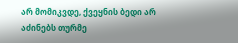არ მომიკვდე, ქვეყნის ბედი არ აძინებს თურმე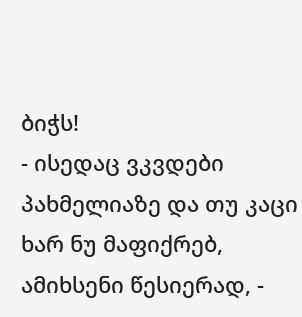ბიჭს!
- ისედაც ვკვდები პახმელიაზე და თუ კაცი ხარ ნუ მაფიქრებ, ამიხსენი წესიერად, -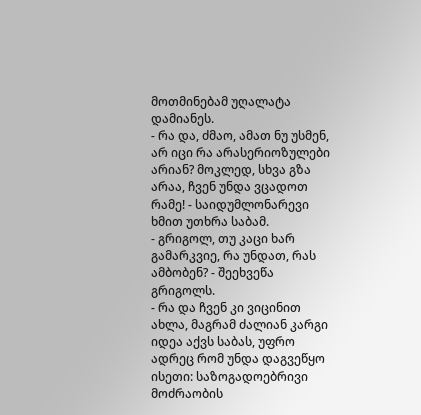მოთმინებამ უღალატა დამიანეს.
- რა და, ძმაო, ამათ ნუ უსმენ, არ იცი რა არასერიოზულები არიან? მოკლედ, სხვა გზა არაა, ჩვენ უნდა ვცადოთ რამე! - საიდუმლონარევი ხმით უთხრა საბამ.
- გრიგოლ, თუ კაცი ხარ გამარკვიე, რა უნდათ, რას ამბობენ? - შეეხვეწა გრიგოლს.
- რა და ჩვენ კი ვიცინით ახლა, მაგრამ ძალიან კარგი იდეა აქვს საბას, უფრო ადრეც რომ უნდა დაგვეწყო ისეთი: საზოგადოებრივი მოძრაობის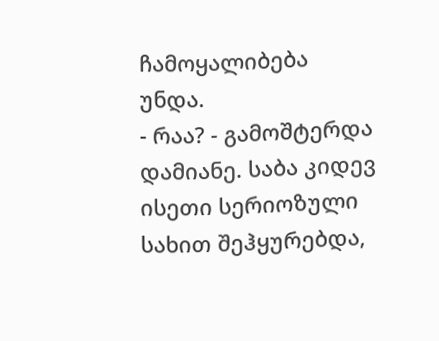ჩამოყალიბება უნდა.
- რაა? - გამოშტერდა დამიანე. საბა კიდევ ისეთი სერიოზული სახით შეჰყურებდა,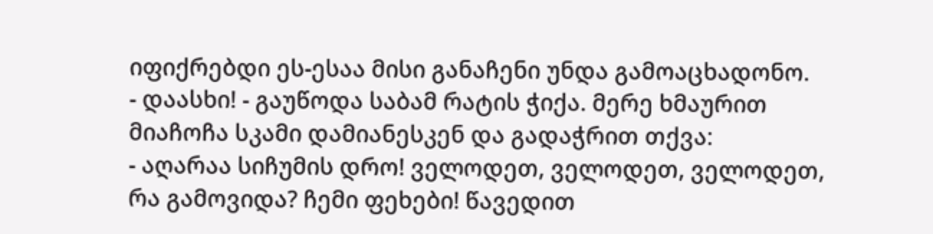იფიქრებდი ეს-ესაა მისი განაჩენი უნდა გამოაცხადონო.
- დაასხი! - გაუწოდა საბამ რატის ჭიქა. მერე ხმაურით მიაჩოჩა სკამი დამიანესკენ და გადაჭრით თქვა:
- აღარაა სიჩუმის დრო! ველოდეთ, ველოდეთ, ველოდეთ, რა გამოვიდა? ჩემი ფეხები! წავედით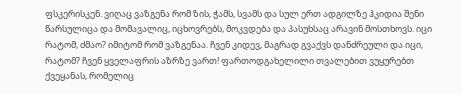ფსკერისკენ. ვიღაც ვაზგენა რომ ზის, ჭამს, სვამს და სულ ერთ ადგილზე ჰკიდია შენი წარსულიცა და მომავალიც, იცხოვრებს, მოკვდება და პასუხსაც არავინ მოსთხოვს. იცი რატომ, ძმაო? იმიტომ რომ ვაზგენაა. ჩვენ კიდევ, მაგრად გვაქვს დანძრეული და იცი, რატომ? ჩვენ ყველაფრის აზრზე ვართ! ფართოდგახელილი თვალებით ვუყურებთ ქვეყანას, რომელიც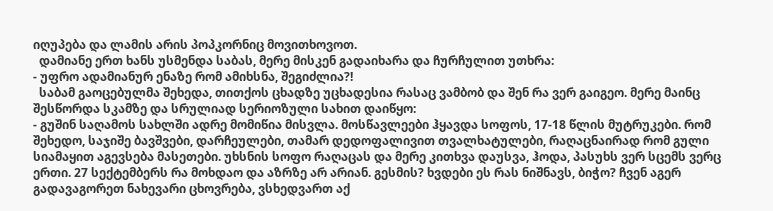იღუპება და ლამის არის პოპკორნიც მოვითხოვოთ.
  დამიანე ერთ ხანს უსმენდა საბას, მერე მისკენ გადაიხარა და ჩურჩულით უთხრა:
- უფრო ადამიანურ ენაზე რომ ამიხსნა, შეგიძლია?!
  საბამ გაოცებულმა შეხედა, თითქოს ცხადზე უცხადესია რასაც ვამბობ და შენ რა ვერ გაიგეო. მერე მაინც შესწორდა სკამზე და სრულიად სერიოზული სახით დაიწყო:
- გუშინ საღამოს სახლში ადრე მომიწია მისვლა. მოსწავლეები ჰყავდა სოფოს, 17-18 წლის მუტრუკები. რომ შეხედო, საჯიშე ბავშვები, დარჩეულები, თამარ დედოფალივით თვალხატულები, რაღაცნაირად რომ გული სიამაყით აგევსება მასეთები. უხსნის სოფო რაღაცას და მერე კითხვა დაუსვა, ჰოდა, პასუხს ვერ სცემს ვერც ერთი. 27 სექტემბერს რა მოხდაო და აზრზე არ არიან. გესმის? ხვდები ეს რას ნიშნავს, ბიჭო? ჩვენ აგერ გადავაგორეთ ნახევარი ცხოვრება, ვსხედვართ აქ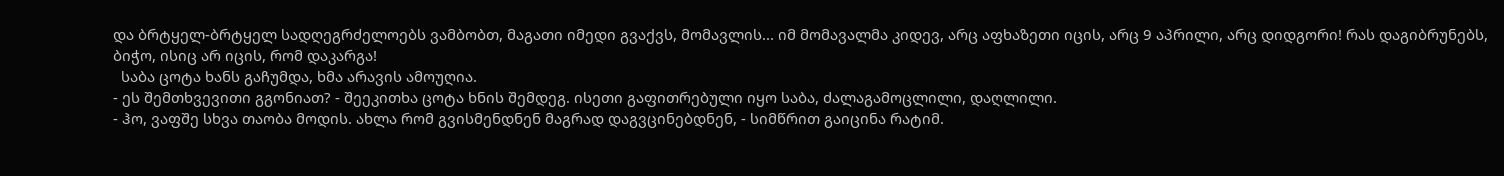და ბრტყელ-ბრტყელ სადღეგრძელოებს ვამბობთ, მაგათი იმედი გვაქვს, მომავლის... იმ მომავალმა კიდევ, არც აფხაზეთი იცის, არც 9 აპრილი, არც დიდგორი! რას დაგიბრუნებს, ბიჭო, ისიც არ იცის, რომ დაკარგა!
  საბა ცოტა ხანს გაჩუმდა, ხმა არავის ამოუღია.
- ეს შემთხვევითი გგონიათ? - შეეკითხა ცოტა ხნის შემდეგ. ისეთი გაფითრებული იყო საბა, ძალაგამოცლილი, დაღლილი.
- ჰო, ვაფშე სხვა თაობა მოდის. ახლა რომ გვისმენდნენ მაგრად დაგვცინებდნენ, - სიმწრით გაიცინა რატიმ.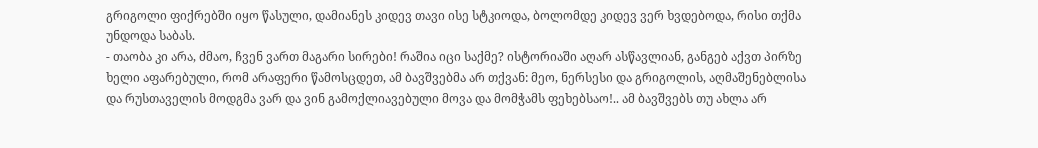გრიგოლი ფიქრებში იყო წასული, დამიანეს კიდევ თავი ისე სტკიოდა, ბოლომდე კიდევ ვერ ხვდებოდა, რისი თქმა უნდოდა საბას.
- თაობა კი არა, ძმაო, ჩვენ ვართ მაგარი სირები! რაშია იცი საქმე? ისტორიაში აღარ ასწავლიან, განგებ აქვთ პირზე ხელი აფარებული, რომ არაფერი წამოსცდეთ, ამ ბავშვებმა არ თქვან: მეო, ნერსესი და გრიგოლის, აღმაშენებლისა და რუსთაველის მოდგმა ვარ და ვინ გამოქლიავებული მოვა და მომჭამს ფეხებსაო!.. ამ ბავშვებს თუ ახლა არ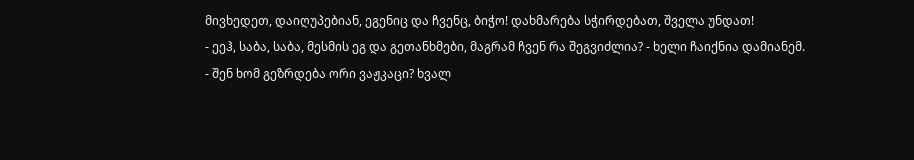მივხედეთ, დაიღუპებიან, ეგენიც და ჩვენც, ბიჭო! დახმარება სჭირდებათ, შველა უნდათ!
- ეეჰ, საბა, საბა, მესმის ეგ და გეთანხმები, მაგრამ ჩვენ რა შეგვიძლია? - ხელი ჩაიქნია დამიანემ.
- შენ ხომ გეზრდება ორი ვაჟკაცი? ხვალ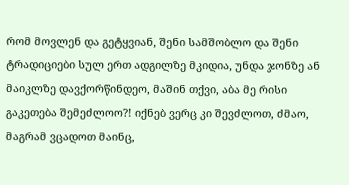რომ მოვლენ და გეტყვიან, შენი სამშობლო და შენი ტრადიციები სულ ერთ ადგილზე მკიდია, უნდა ჯონზე ან მაიკლზე დავქორწინდეო, მაშინ თქვი, აბა მე რისი გაკეთება შემეძლოო?! იქნებ ვერც კი შევძლოთ, ძმაო, მაგრამ ვცადოთ მაინც,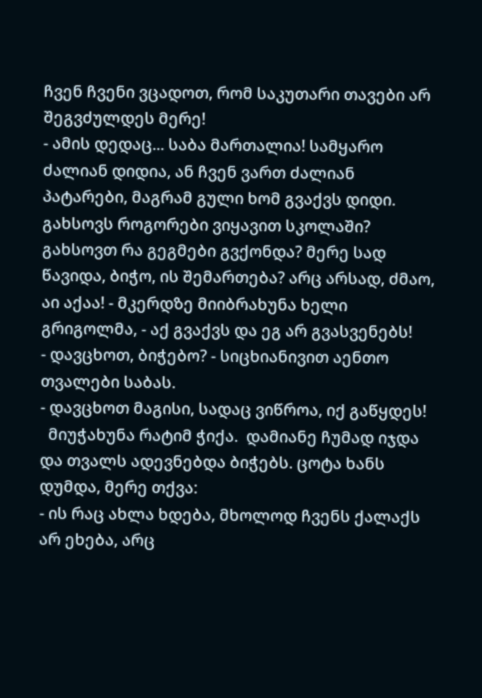ჩვენ ჩვენი ვცადოთ, რომ საკუთარი თავები არ შეგვძულდეს მერე!
- ამის დედაც... საბა მართალია! სამყარო ძალიან დიდია, ან ჩვენ ვართ ძალიან პატარები, მაგრამ გული ხომ გვაქვს დიდი. გახსოვს როგორები ვიყავით სკოლაში? გახსოვთ რა გეგმები გვქონდა? მერე სად წავიდა, ბიჭო, ის შემართება? არც არსად, ძმაო, აი აქაა! - მკერდზე მიიბრახუნა ხელი გრიგოლმა, - აქ გვაქვს და ეგ არ გვასვენებს!
- დავცხოთ, ბიჭებო? - სიცხიანივით აენთო თვალები საბას.
- დავცხოთ მაგისი, სადაც ვიწროა, იქ გაწყდეს!
  მიუჭახუნა რატიმ ჭიქა.  დამიანე ჩუმად იჯდა და თვალს ადევნებდა ბიჭებს. ცოტა ხანს დუმდა, მერე თქვა:
- ის რაც ახლა ხდება, მხოლოდ ჩვენს ქალაქს არ ეხება, არც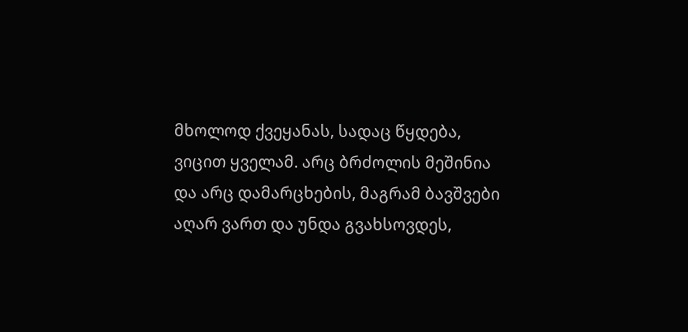მხოლოდ ქვეყანას, სადაც წყდება, ვიცით ყველამ. არც ბრძოლის მეშინია და არც დამარცხების, მაგრამ ბავშვები აღარ ვართ და უნდა გვახსოვდეს,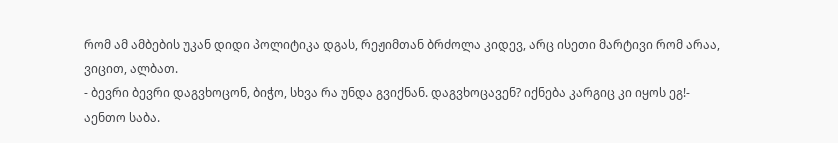რომ ამ ამბების უკან დიდი პოლიტიკა დგას, რეჟიმთან ბრძოლა კიდევ, არც ისეთი მარტივი რომ არაა, ვიცით, ალბათ.
- ბევრი ბევრი დაგვხოცონ, ბიჭო, სხვა რა უნდა გვიქნან. დაგვხოცავენ? იქნება კარგიც კი იყოს ეგ!- აენთო საბა.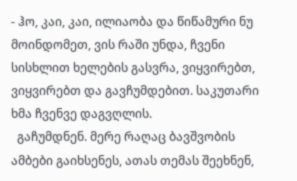- ჰო, კაი, კაი, ილიაობა და წიწამური ნუ მოინდომეთ, ვის რაში უნდა, ჩვენი სისხლით ხელების გასვრა, ვიყვირებთ, ვიყვირებთ და გავჩუმდებით. საკუთარი ხმა ჩვენვე დაგვღლის.
  გაჩუმდნენ. მერე რაღაც ბავშვობის ამბები გაიხსენეს, ათას თემას შეეხნენ,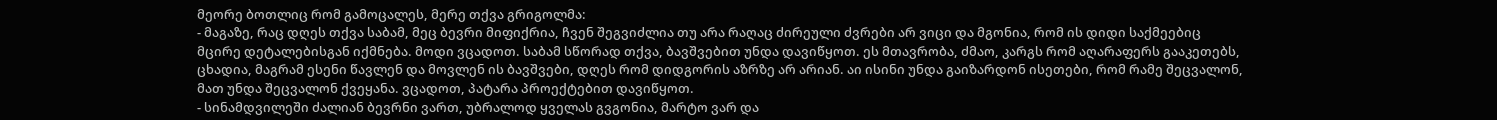მეორე ბოთლიც რომ გამოცალეს, მერე თქვა გრიგოლმა:
- მაგაზე, რაც დღეს თქვა საბამ, მეც ბევრი მიფიქრია, ჩვენ შეგვიძლია თუ არა რაღაც ძირეული ძვრები არ ვიცი და მგონია, რომ ის დიდი საქმეებიც მცირე დეტალებისგან იქმნება. მოდი ვცადოთ. საბამ სწორად თქვა, ბავშვებით უნდა დავიწყოთ. ეს მთავრობა, ძმაო, კარგს რომ აღარაფერს გააკეთებს, ცხადია, მაგრამ ესენი წავლენ და მოვლენ ის ბავშვები, დღეს რომ დიდგორის აზრზე არ არიან. აი ისინი უნდა გაიზარდონ ისეთები, რომ რამე შეცვალონ, მათ უნდა შეცვალონ ქვეყანა. ვცადოთ, პატარა პროექტებით დავიწყოთ.
- სინამდვილეში ძალიან ბევრნი ვართ, უბრალოდ ყველას გვგონია, მარტო ვარ და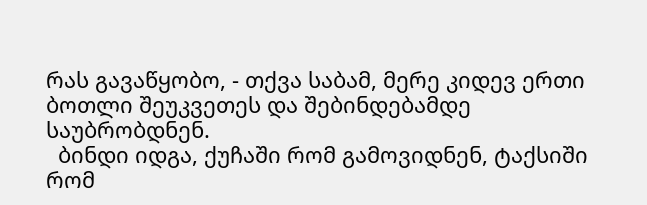რას გავაწყობო, - თქვა საბამ, მერე კიდევ ერთი ბოთლი შეუკვეთეს და შებინდებამდე საუბრობდნენ.
  ბინდი იდგა, ქუჩაში რომ გამოვიდნენ, ტაქსიში რომ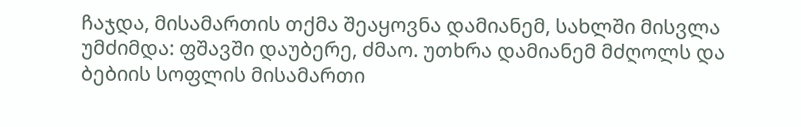ჩაჯდა, მისამართის თქმა შეაყოვნა დამიანემ, სახლში მისვლა უმძიმდა: ფშავში დაუბერე, ძმაო. უთხრა დამიანემ მძღოლს და ბებიის სოფლის მისამართი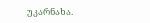უკარნახა.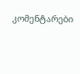კომენტარები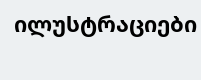ილუსტრაციები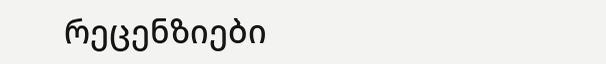რეცენზიები